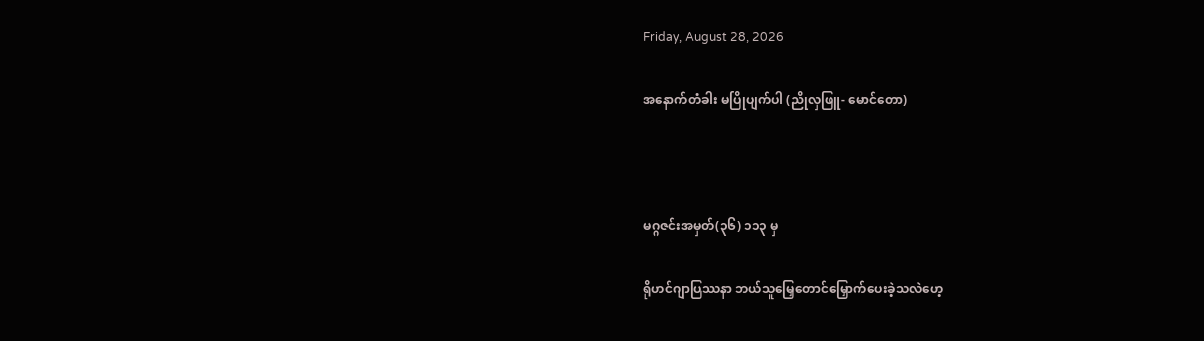Friday, August 28, 2026

အနောက်တံခါး မပြိုပျက်ပါ (ညိုလှဖြူ- မောင်တော)



မဂ္ဂဇင်းအမှတ်(၃၆) ၁၁၃ မှ

ရိုဟင်ဂျာပြဿနာ ဘယ်သူမြှေတောင်မြှောက်ပေးခဲ့သလဲဟေ့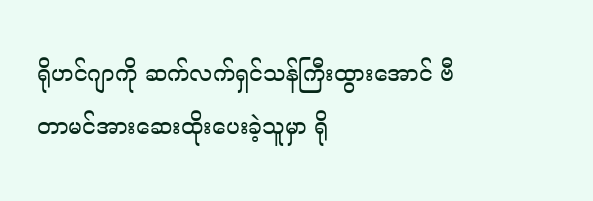ရိုဟင်ဂျာကို ဆက်လက်ရှင်သန်ကြီးထွားအောင် ဗီတာမင်အားဆေးထိုးပေးခဲ့သူမှာ ရို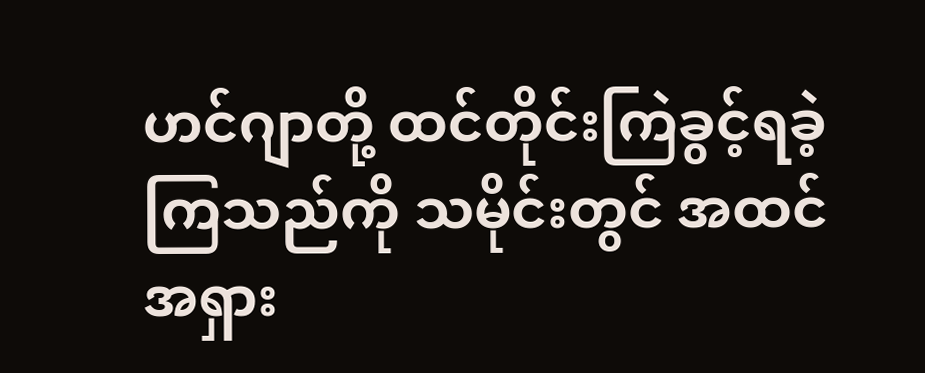ဟင်ဂျာတို့ ထင်တိုင်းကြဲခွင့်ရခဲ့ကြသည်ကို သမိုင်းတွင် အထင်အရှား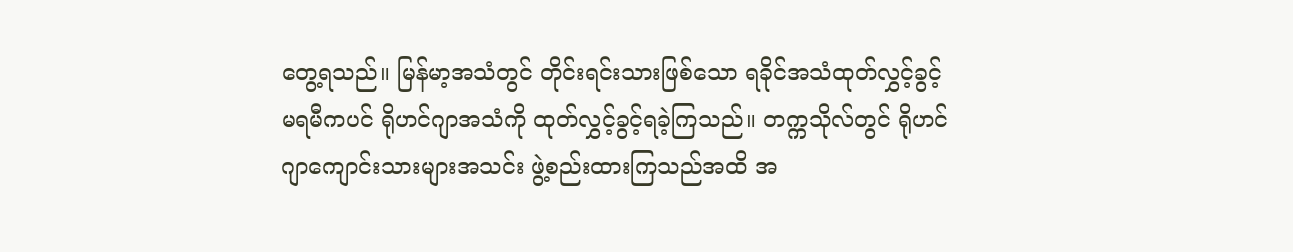တွေ့ရသည်။ မြန်မာ့အသံတွင် တိုင်းရင်းသားဖြစ်သော ရခိုင်အသံထုတ်လွှင့်ခွင့်မရမီကပင် ရိုဟင်ဂျာအသံကို ထုတ်လွှင့်ခွင့်ရခဲ့ကြသည်။ တက္ကသိုလ်တွင် ရိုဟင်ဂျာကျောင်းသားများအသင်း ဖွဲ့စည်းထားကြသည်အထိ အ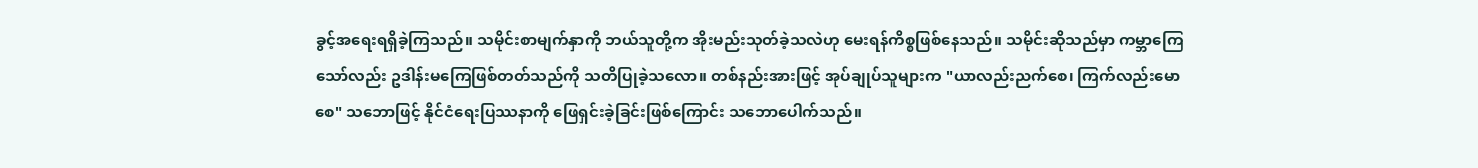ခွင့်အရေးရရှိခဲ့ကြသည်။ သမိုင်းစာမျက်နှာကို ဘယ်သူတို့က အိုးမည်းသုတ်ခဲ့သလဲဟု မေးရန်ကိစ္စဖြစ်နေသည်။ သမိုင်းဆိုသည်မှာ ကမ္ဘာကြေသော်လည်း ဥဒါန်းမကြေဖြစ်တတ်သည်ကို သတိပြုခဲ့သလော။ တစ်နည်းအားဖြင့် အုပ်ချုပ်သူများက "ယာလည်းညက်စေ၊ ကြက်လည်းမောစေ" သဘောဖြင့် နိုင်ငံရေးပြဿနာကို ဖြေရှင်းခဲ့ခြင်းဖြစ်ကြောင်း သဘောပေါက်သည်။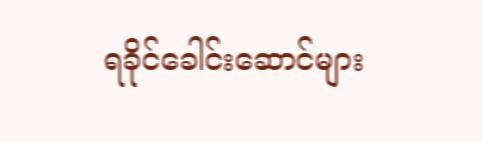ရခိုင်ခေါင်းဆောင်များ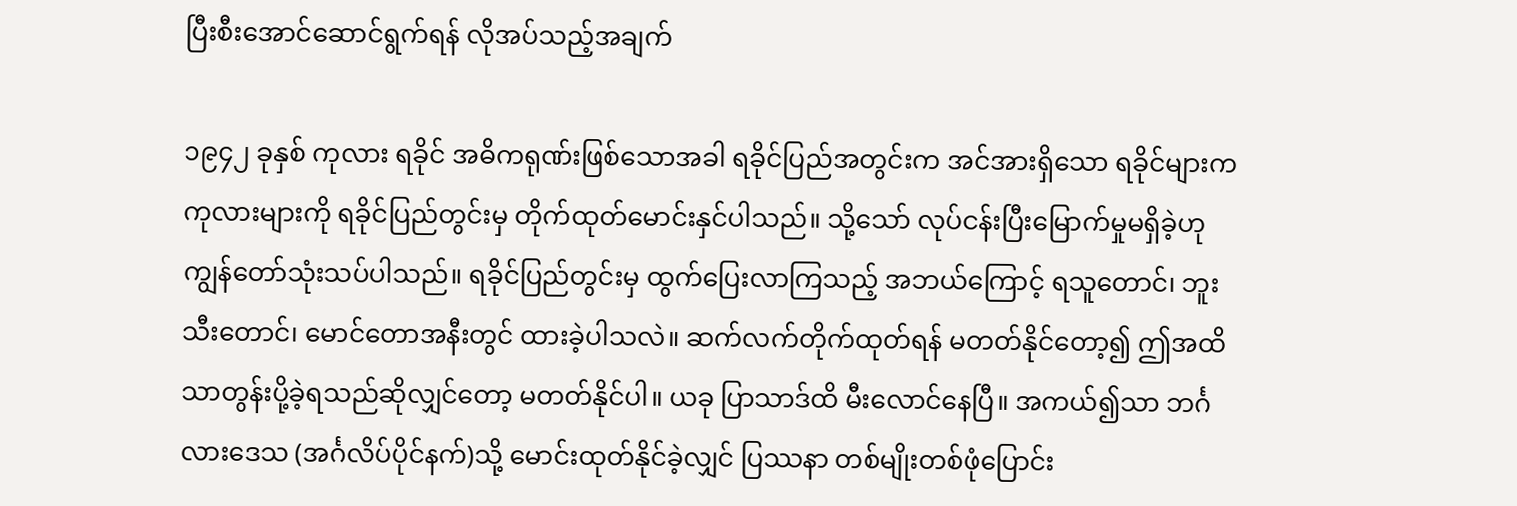ပြီးစီးအောင်ဆောင်ရွက်ရန် လိုအပ်သည့်အချက်

၁၉၄၂ ခုနှစ် ကုလား ရခိုင် အဓိကရုဏ်းဖြစ်သောအခါ ရခိုင်ပြည်အတွင်းက အင်အားရှိသော ရခိုင်များက ကုလားများကို ရခိုင်ပြည်တွင်းမှ တိုက်ထုတ်မောင်းနှင်ပါသည်။ သို့သော် လုပ်ငန်းပြီးမြောက်မှုမရှိခဲ့ဟု ကျွန်တော်သုံးသပ်ပါသည်။ ရခိုင်ပြည်တွင်းမှ ထွက်ပြေးလာကြသည့် အဘယ်ကြောင့် ရသူတောင်၊ ဘူးသီးတောင်၊ မောင်တောအနီးတွင် ထားခဲ့ပါသလဲ။ ဆက်လက်တိုက်ထုတ်ရန် မတတ်နိုင်တော့၍ ဤအထိသာတွန်းပို့ခဲ့ရသည်ဆိုလျှင်တော့ မတတ်နိုင်ပါ။ ယခု ပြာသာဒ်ထိ မီးလောင်နေပြီ။ အကယ်၍သာ ဘင်္ဂလားဒေသ (အင်္ဂလိပ်ပိုင်နက်)သို့ မောင်းထုတ်နိုင်ခဲ့လျှင် ပြဿနာ တစ်မျိုးတစ်ဖုံပြောင်း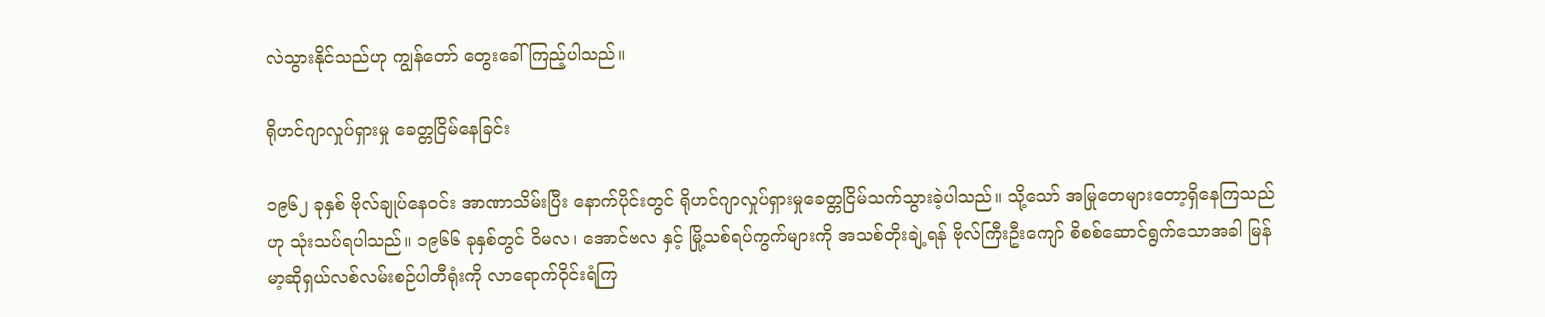လဲသွားနိုင်သည်ဟု ကျွန်တော် တွေးခေါ်ကြည့်ပါသည်။

ရိုဟင်ဂျာလှုပ်ရှားမှု ခေတ္တငြိမ်နေခြင်း

၁၉၆၂ ခုနှစ် ဗိုလ်ချုပ်နေဝင်း အာဏာသိမ်းပြီး နောက်ပိုင်းတွင် ရိုဟင်ဂျာလှုပ်ရှားမှုခေတ္တငြိမ်သက်သွားခဲ့ပါသည်။ သို့သော် အမြုတေများတော့ရှိနေကြသည်ဟု သုံးသပ်ရပါသည်။ ၁၉၆၆ ခုနှစ်တွင် ဝိမလ၊ အောင်ဗလ နှင့် မြို့သစ်ရပ်ကွက်များကို အသစ်တိုးချဲ့ရန် ဗိုလ်ကြီးဦးကျော် စိစစ်ဆောင်ရွက်သောအခါ မြန်မာ့ဆိုရှယ်လစ်လမ်းစဉ်ပါတီရုံးကို လာရောက်ဝိုင်းရံကြ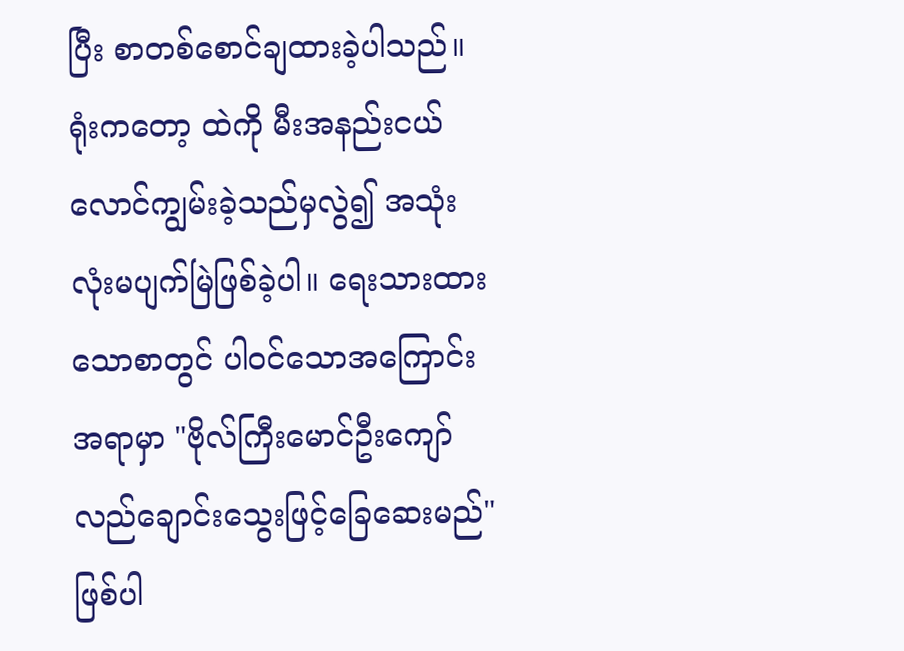ပြီး စာတစ်စောင်ချထားခဲ့ပါသည်။ ရုံးကတော့ ထဲကို မီးအနည်းငယ် လောင်ကျွမ်းခဲ့သည်မှလွဲ၍ အသုံးလုံးမပျက်မြဲဖြစ်ခဲ့ပါ။ ရေးသားထားသောစာတွင် ပါဝင်သောအကြောင်းအရာမှာ "ဗိုလ်ကြီးမောင်ဦးကျော်လည်ချောင်းသွေးဖြင့်ခြေဆေးမည်"ဖြစ်ပါ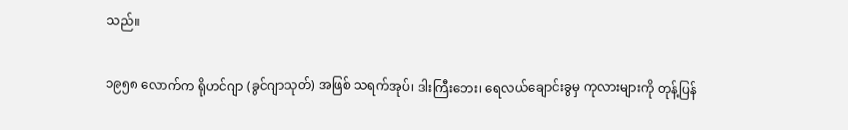သည်။

၁၉၅၈ လောက်က ရိုဟင်ဂျာ (ခွင်ဂျာသုတ်) အဖြစ် သရက်အုပ်၊ ဒါးကြီးဘေး၊ ရေလယ်ချောင်းခွမှ ကုလားများကို တုန့်ပြန်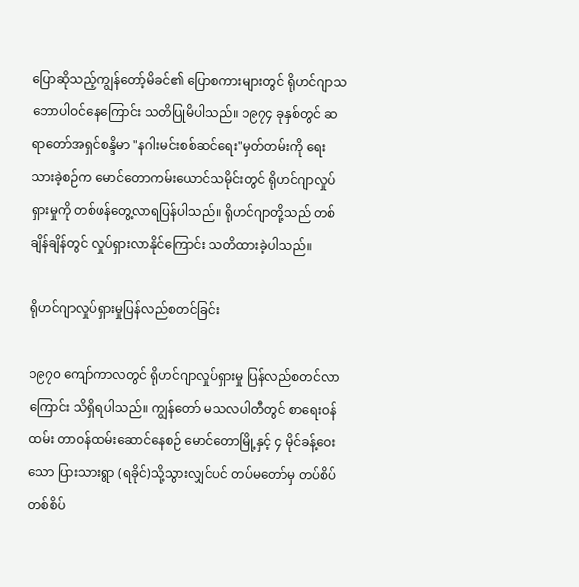ပြောဆိုသည့်ကျွန်တော့်မိခင်၏ ပြောစကားများတွင် ရိုဟင်ဂျာသဘောပါဝင်နေကြောင်း သတိပြုမိပါသည်။ ၁၉၇၄ ခုနှစ်တွင် ဆရာတော်အရှင်စန္ဒိမာ "နဂါးမင်းစစ်ဆင်ရေး"မှတ်တမ်းကို ရေးသားခဲ့စဉ်က မောင်တောကမ်းယောင်သမိုင်းတွင် ရိုဟင်ဂျာလှုပ်ရှားမှုကို တစ်ဖန်တွေ့လာရပြန်ပါသည်။ ရိုဟင်ဂျာတို့သည် တစ်ချိန်ချိန်တွင် လှုပ်ရှားလာနိုင်ကြောင်း သတိထားခဲ့ပါသည်။

ရိုဟင်ဂျာလှုပ်ရှားမှုပြန်လည်စတင်ခြင်း

၁၉၇၀ ကျော်ကာလတွင် ရိုဟင်ဂျာလှုပ်ရှားမှု ပြန်လည်စတင်လာကြောင်း သိရှိရပါသည်။ ကျွန်တော် မသလပါတီတွင် စာရေးဝန်ထမ်း တာဝန်ထမ်းဆောင်နေစဉ် မောင်တောမြို့နှင့် ၄ မိုင်ခန့်ဝေးသော ပြားသားရွာ (ရခိုင်)သို့သွားလျှင်ပင် တပ်မတော်မှ တပ်စိပ်တစ်စိပ်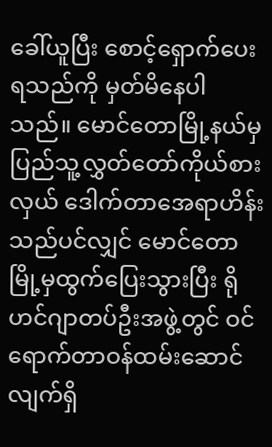ခေါ်ယူပြီး စောင့်ရှောက်ပေးရသည်ကို မှတ်မိနေပါသည်။ မောင်တောမြို့နယ်မှ ပြည်သူ့လွှတ်တော်ကိုယ်စားလှယ် ဒေါက်တာအေရာဟိန်းသည်ပင်လျှင် မောင်တောမြို့မှထွက်ပြေးသွားပြီး ရိုဟင်ဂျာတပ်ဦးအဖွဲ့တွင် ဝင်ရောက်တာဝန်ထမ်းဆောင်လျက်ရှိ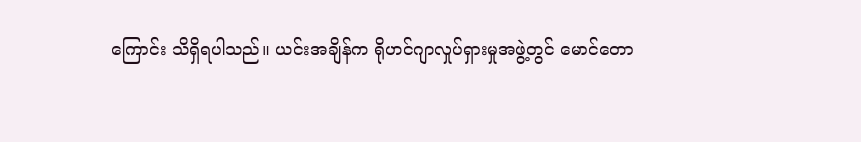ကြောင်း သိရှိရပါသည်။ ယင်းအချိန်က ရိုဟင်ဂျာလှုပ်ရှားမှုအဖွဲ့တွင် မောင်တော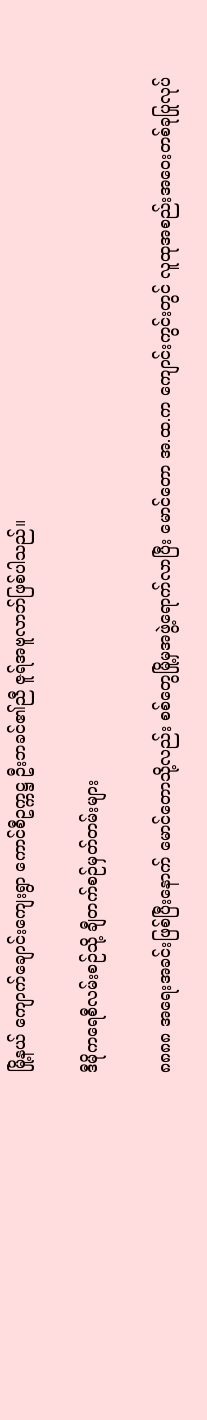မြို့နယ် ကျောက်ချောင်းကျေးရွာ ကောင်စီဥက္ကဋ္ဌ ဦးဘခင်၏ညီ ဇူရ်အဗူလာဘ်ဖြစ်ပါသည်။

ဒီမိုကရေစီလမ်းစဉ်သို့ ချီတက်စဉ်မှတ်တမ်းများ

၈၈၈၈ အရေးအခင်းဖြစ်ပြီးနောက် မောင်တောသို့လည်း စစ်တွေမြို့မှအဖွဲ့ရောက်လာပြီး မောင်တော အ.ထ.က ကျောင်းကွင်းတွင် လူထုအစည်းအဝေးတစ်ခုပြုလုပ်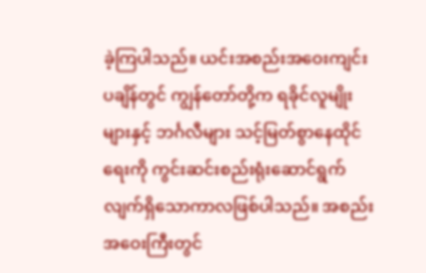ခဲ့ကြပါသည်။ ယင်းအစည်းအဝေးကျင်းပချိန်တွင် ကျွန်တော်တို့က ရခိုင်လူမျိုးများနှင့် ဘင်္ဂလီများ သင့်မြတ်စွာနေထိုင်ရေးကို ကွင်းဆင်းစည်းရုံးဆောင်ရွက်လျက်ရှိသောကာလဖြစ်ပါသည်။ အစည်းအဝေးကြီးတွင်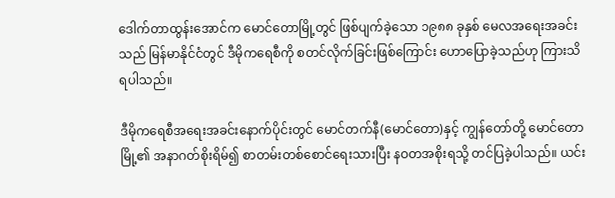ဒေါက်တာထွန်းအောင်က မောင်တောမြို့တွင် ဖြစ်ပျက်ခဲ့သော ၁၉၈၈ ခုနှစ် မေလအရေးအခင်းသည် မြန်မာနိုင်ငံတွင် ဒီမိုကရေစီကို စတင်လိုက်ခြင်းဖြစ်ကြောင်း ဟောပြောခဲ့သည်ဟု ကြားသိရပါသည်။

ဒီမိုကရေစီအရေးအခင်းနောက်ပိုင်းတွင် မောင်တက်နီ(မောင်တော)နှင့် ကျွန်တော်တို့ မောင်တောမြို့၏ အနာဂတ်စိုးရိမ်၍ စာတမ်းတစ်စောင်ရေးသားပြီး နဝတအစိုးရသို့ တင်ပြခဲ့ပါသည်။ ယင်း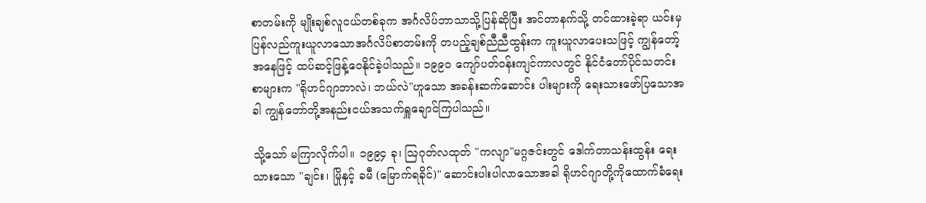စာတမ်းကို မျိုးချစ်လူငယ်တစ်ခုက အင်္ဂလိပ်ဘာသာသို့ပြန်ဆိုပြီး အင်တာနက်သို့ တင်ထားခဲ့ရာ ယင်းမှပြန်လည်ကူးယူလာသောအင်္ဂလိပ်စာတမ်းကို တပည့်ချစ်ညီညီထွန်းက ကူးယူလာပေးသဖြင့် ကျွန်တော့်အနေဖြင့် ထပ်ဆင့်ဖြန့်ဝေနိုင်ခဲ့ပါသည်။ ၁၉၉၀ ကျော်ပတ်ဝန်းကျင်ကာလတွင် နိုင်ငံတော်ပိုင်သတင်းစာများက "ရိုဟင်ဂျာဘာလဲ၊ ဘယ်လဲ"ဟူသော အခန်းဆက်ဆောင်း ပါးများကို ရေးသားဖော်ပြသောအခါ ကျွန်တော်တို့အနည်းငယ်အသက်ရှူချောင်ကြပါသည်။

သို့သော် မကြာလိုက်ပါ။ ၁၉၉၄ ခု၊ ဩဂုတ်လထုတ် "ကလျာ"မဂ္ဂဇင်းတွင် ဒေါက်တာသန်းထွန်း ရေးသားသော "ချင်း၊ မြိုနှင့် ခမီ (မြောက်ရခိုင်)" ဆောင်းပါးပါလာသောအခါ ရိုဟင်ဂျာတို့ကိုထောက်ခံရေး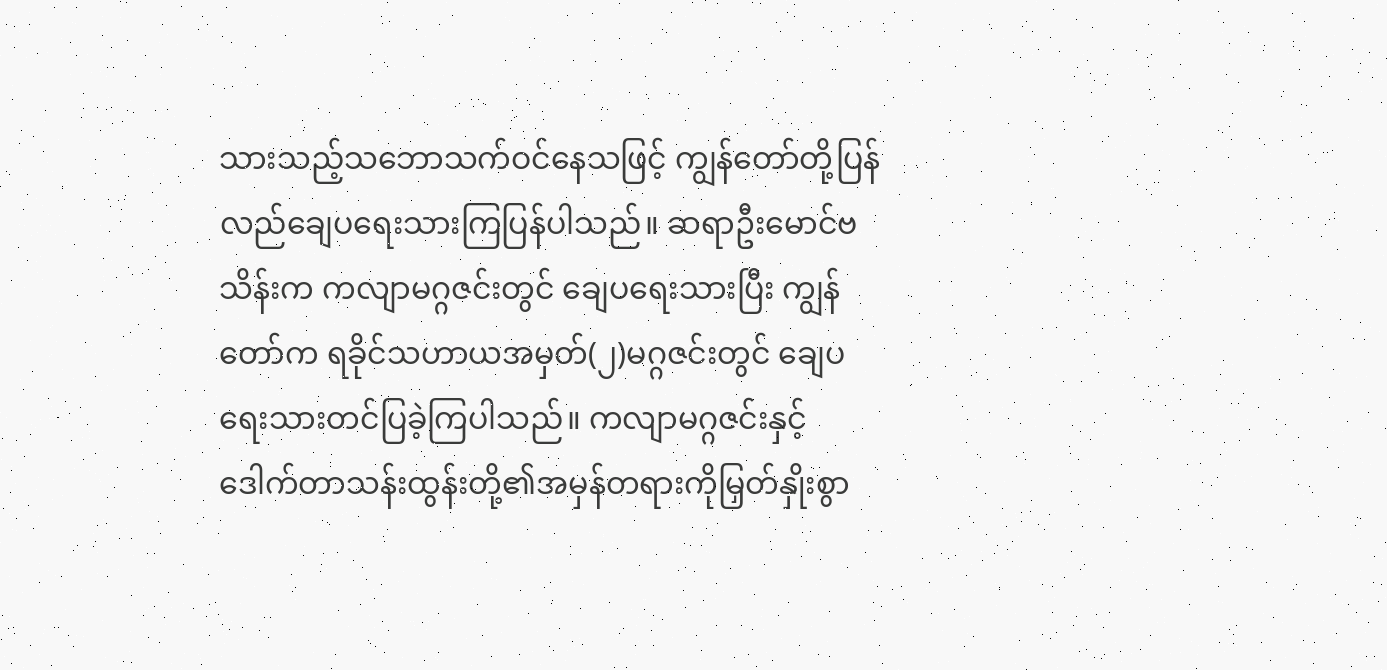သားသည့်သဘောသက်ဝင်နေသဖြင့် ကျွန်တော်တို့ပြန်လည်ချေပရေးသားကြပြန်ပါသည်။ ဆရာဦးမောင်ဗသိန်းက ကလျာမဂ္ဂဇင်းတွင် ချေပရေးသားပြီး ကျွန်တော်က ရခိုင်သဟာယအမှတ်(၂)မဂ္ဂဇင်းတွင် ချေပရေးသားတင်ပြခဲ့ကြပါသည်။ ကလျာမဂ္ဂဇင်းနှင့် ဒေါက်တာသန်းထွန်းတို့၏အမှန်တရားကိုမြှတ်နှိုးစွာ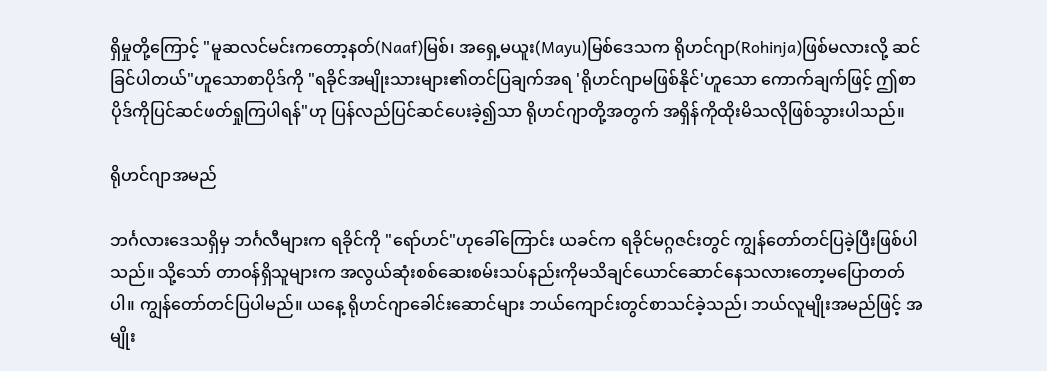ရှိမှုတို့ကြောင့် "မူဆလင်မင်းကတော့နတ်(Naaf)မြစ်၊ အရှေ့မယူး(Mayu)မြစ်ဒေသက ရိုဟင်ဂျာ(Rohinja)ဖြစ်မလားလို့ ဆင်ခြင်ပါတယ်"ဟူသောစာပိုဒ်ကို "ရခိုင်အမျိုးသားများ၏တင်ပြချက်အရ 'ရိုဟင်ဂျာမဖြစ်နိုင်'ဟူသော ကောက်ချက်ဖြင့် ဤစာပိုဒ်ကိုပြင်ဆင်ဖတ်ရှုကြပါရန်"ဟု ပြန်လည်ပြင်ဆင်ပေးခဲ့၍သာ ရိုဟင်ဂျာတို့အတွက် အရှိန်ကိုထိုးမိသလိုဖြစ်သွားပါသည်။

ရိုဟင်ဂျာအမည်

ဘင်္ဂလားဒေသရှိမှ ဘင်္ဂလီများက ရခိုင်ကို "ရော်ဟင်"ဟုခေါ်ကြောင်း ယခင်က ရခိုင်မဂ္ဂဇင်းတွင် ကျွန်တော်တင်ပြခဲ့ပြီးဖြစ်ပါသည်။ သို့သော် တာဝန်ရှိသူများက အလွယ်ဆုံးစစ်ဆေးစမ်းသပ်နည်းကိုမသိချင်ယောင်ဆောင်နေသလားတော့မပြောတတ်ပါ။ ကျွန်တော်တင်ပြပါမည်။ ယနေ့ ရိုဟင်ဂျာခေါင်းဆောင်များ ဘယ်ကျောင်းတွင်စာသင်ခဲ့သည်၊ ဘယ်လူမျိုးအမည်ဖြင့် အမျိုး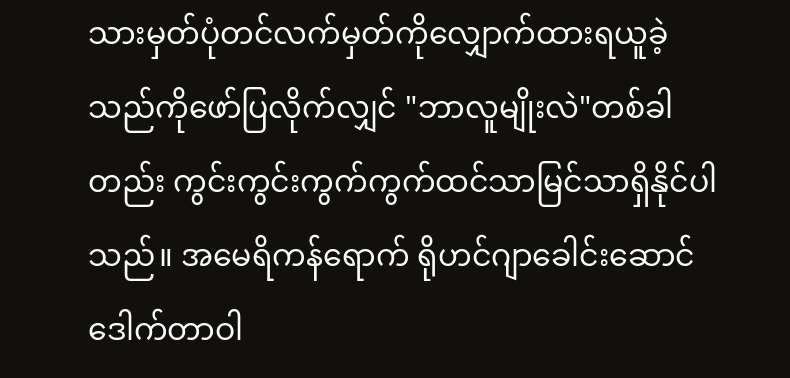သားမှတ်ပုံတင်လက်မှတ်ကိုလျှောက်ထားရယူခဲ့သည်ကိုဖော်ပြလိုက်လျှင် "ဘာလူမျိုးလဲ"တစ်ခါတည်း ကွင်းကွင်းကွက်ကွက်ထင်သာမြင်သာရှိနိုင်ပါသည်။ အမေရိကန်ရောက် ရိုဟင်ဂျာခေါင်းဆောင် ဒေါက်တာဝါ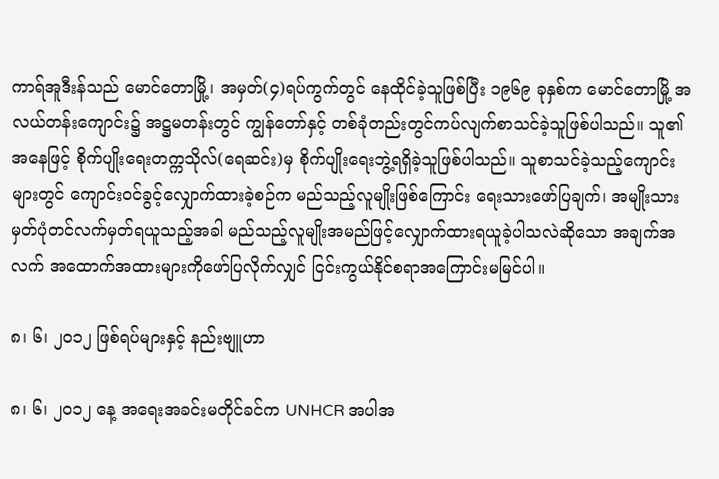ကာရ်အူဒီးန်သည် မောင်တောမြို့၊ အမှတ်(၄)ရပ်ကွက်တွင် နေထိုင်ခဲ့သူဖြစ်ပြီး ၁၉၆၉ ခုနှစ်က မောင်တောမြို့ အလယ်တန်းကျောင်း၌ အဋ္ဌမတန်းတွင် ကျွန်တော်နှင့် တစ်ခုံတည်းတွင်ကပ်လျက်စာသင်ခဲ့သူဖြစ်ပါသည်။ သူ၏အနေဖြင့် စိုက်ပျိုးရေးတက္ကသိုလ်(ရေဆင်း)မှ စိုက်ပျိုးရေးဘွဲ့ရရှိခဲ့သူဖြစ်ပါသည်။ သူစာသင်ခဲ့သည့်ကျောင်းများတွင် ကျောင်းဝင်ခွင့်လျှောက်ထားခဲ့စဉ်က မည်သည့်လူမျိုးဖြစ်ကြောင်း ရေးသားဖော်ပြချက်၊ အမျိုးသားမှတ်ပုံတင်လက်မှတ်ရယူသည့်အခါ မည်သည့်လူမျိုးအမည်ဖြင့်လျှောက်ထားရယူခဲ့ပါသလဲဆိုသော အချက်အလက် အထောက်အထားများကိုဖော်ပြလိုက်လျှင် ငြင်းကွယ်နိုင်စရာအကြောင်းမမြင်ပါ။

၈၊ ၆၊ ၂၀၁၂ ဖြစ်ရပ်များနှင့် နည်းဗျူဟာ

၈၊ ၆၊ ၂၀၁၂ နေ့ အရေးအခင်းမတိုင်ခင်က UNHCR အပါအ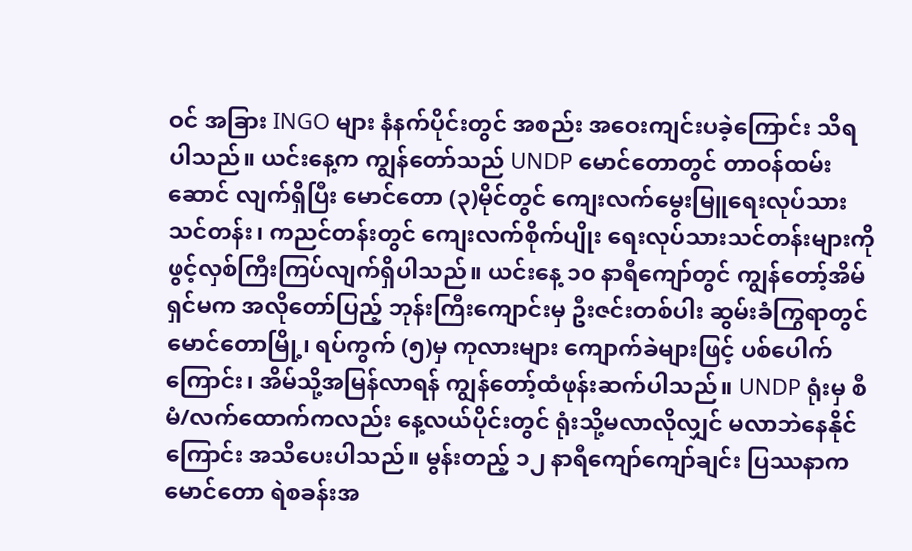ဝင် အခြား INGO များ နံနက်ပိုင်းတွင် အစည်း အဝေးကျင်းပခဲ့ကြောင်း သိရပါသည်။ ယင်းနေ့က ကျွန်တော်သည် UNDP မောင်တောတွင် တာဝန်ထမ်းဆောင် လျက်ရှိပြီး မောင်တော (၃)မိုင်တွင် ကျေးလက်မွေးမြူရေးလုပ်သားသင်တန်း၊ ကညင်တန်းတွင် ကျေးလက်စိုက်ပျိုး ရေးလုပ်သားသင်တန်းများကို ဖွင့်လှစ်ကြီးကြပ်လျက်ရှိပါသည်။ ယင်းနေ့ ၁၀ နာရီကျော်တွင် ကျွန်တော့်အိမ်ရှင်မက အလိုတော်ပြည့် ဘုန်းကြီးကျောင်းမှ ဦးဇင်းတစ်ပါး ဆွမ်းခံကြွရာတွင် မောင်တောမြို့၊ ရပ်ကွက် (၅)မှ ကုလားများ ကျောက်ခဲများဖြင့် ပစ်ပေါက်ကြောင်း၊ အိမ်သို့အမြန်လာရန် ကျွန်တော့်ထံဖုန်းဆက်ပါသည်။ UNDP ရုံးမှ စီမံ/လက်ထောက်ကလည်း နေ့လယ်ပိုင်းတွင် ရုံးသို့မလာလိုလျှင် မလာဘဲနေနိုင်ကြောင်း အသိပေးပါသည်။ မွန်းတည့် ၁၂ နာရီကျော်ကျော်ချင်း ပြဿနာက မောင်တော ရဲစခန်းအ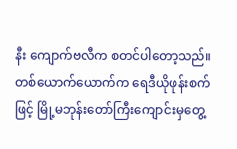နီး ကျောက်ဗလီက စတင်ပါတော့သည်။ တစ်ယောက်ယောက်က ရေဒီယိုဖုန်းစက်ဖြင့် မြို့မဘုန်းတော်ကြီးကျောင်းမှတွေ့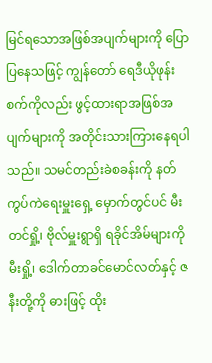မြင်ရသောအဖြစ်အပျက်များကို ပြောပြနေသဖြင့် ကျွန်တော် ရေဒီယိုဖုန်းစက်ကိုလည်း ဖွင့်ထားရာအဖြစ်အပျက်များကို အတိုင်းသားကြားနေရပါသည်။ သမင်တည်းခဲစခန်းကို နတ်ကွပ်ကဲရေးမှူးရှေ့ မှောက်တွင်ပင် မီးတင်ရှို့၊ ဗိုလ်မှူးရွာရှိ ရခိုင်အိမ်များကို မီးရှို့၊ ဒေါက်တာခင်မောင်လတ်နှင့် ဇနီးတို့ကို ဓားဖြင့် ထိုး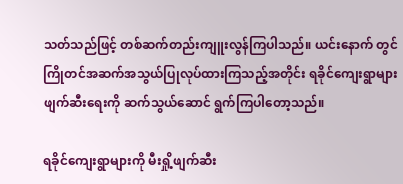သတ်သည်ဖြင့် တစ်ဆက်တည်းကျူးလွန်ကြပါသည်။ ယင်းနောက် တွင် ကြိုတင်အဆက်အသွယ်ပြုလုပ်ထားကြသည့်အတိုင်း ရခိုင်ကျေးရွာများဖျက်ဆီးရေးကို ဆက်သွယ်ဆောင် ရွက်ကြပါတော့သည်။

ရခိုင်ကျေးရွာများကို မီးရှို့ဖျက်ဆီး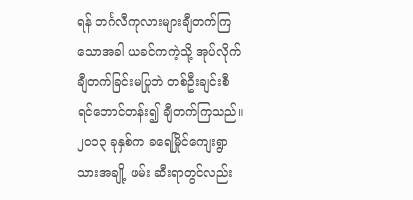ရန် ဘင်္ဂလီကုလားများချီတက်ကြသောအခါ ယခင်ကကဲ့သို့ အုပ်လိုက်ချီတက်ခြင်းမပြုဘဲ တစ်ဦးချင်းစီ ရင်ဘောင်တန်း၍ ချီတက်ကြသည်။ ၂၀၁၃ ခုနှစ်က ခရေမြိုင်ကျေးရွာသားအချို့ ဖမ်း ဆီးရာတွင်လည်း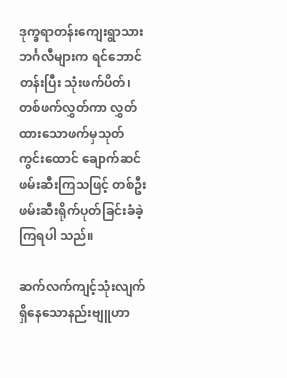ဒုက္ခရာတန်းကျေးရွာသား ဘင်္ဂလီများက ရင်ဘောင်တန်းပြီး သုံးဖက်ပိတ်၊ တစ်ဖက်လွှတ်ကာ လွှတ်ထားသောဖက်မှသုတ်ကွင်းထောင် ချောက်ဆင်ဖမ်းဆီးကြသဖြင့် တစ်ဦးဖမ်းဆီးရိုက်ပုတ်ခြင်းခံခဲ့ကြရပါ သည်။

ဆက်လက်ကျင့်သုံးလျက်ရှိနေသောနည်းဗျူဟာ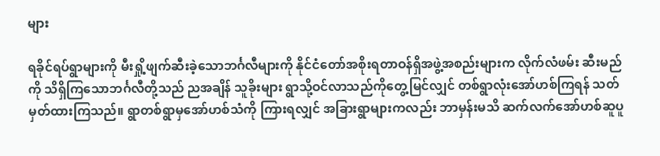များ

ရခိုင်ရပ်ရွာများကို မီးရှို့ဖျက်ဆီးခဲ့သောဘင်္ဂလီများကို နိုင်ငံတော်အစိုးရတာဝန်ရှိအဖွဲ့အစည်းများက လိုက်လံဖမ်း ဆီးမည်ကို သိရှိကြသောဘင်္ဂလီတို့သည် ညအချိန် သူခိုးများ ရွာသို့ဝင်လာသည်ကိုတွေ့မြင်လျှင် တစ်ရွာလုံးအော်ဟစ်ကြရန် သတ်မှတ်ထားကြသည်။ ရွာတစ်ရွာမှအော်ဟစ်သံကို ကြားရလျှင် အခြားရွာများကလည်း ဘာမှန်းမသိ ဆက်လက်အော်ဟစ်ဆူပူ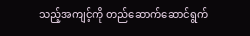သည့်အကျင့်ကို တည်ဆောက်ဆောင်ရွက်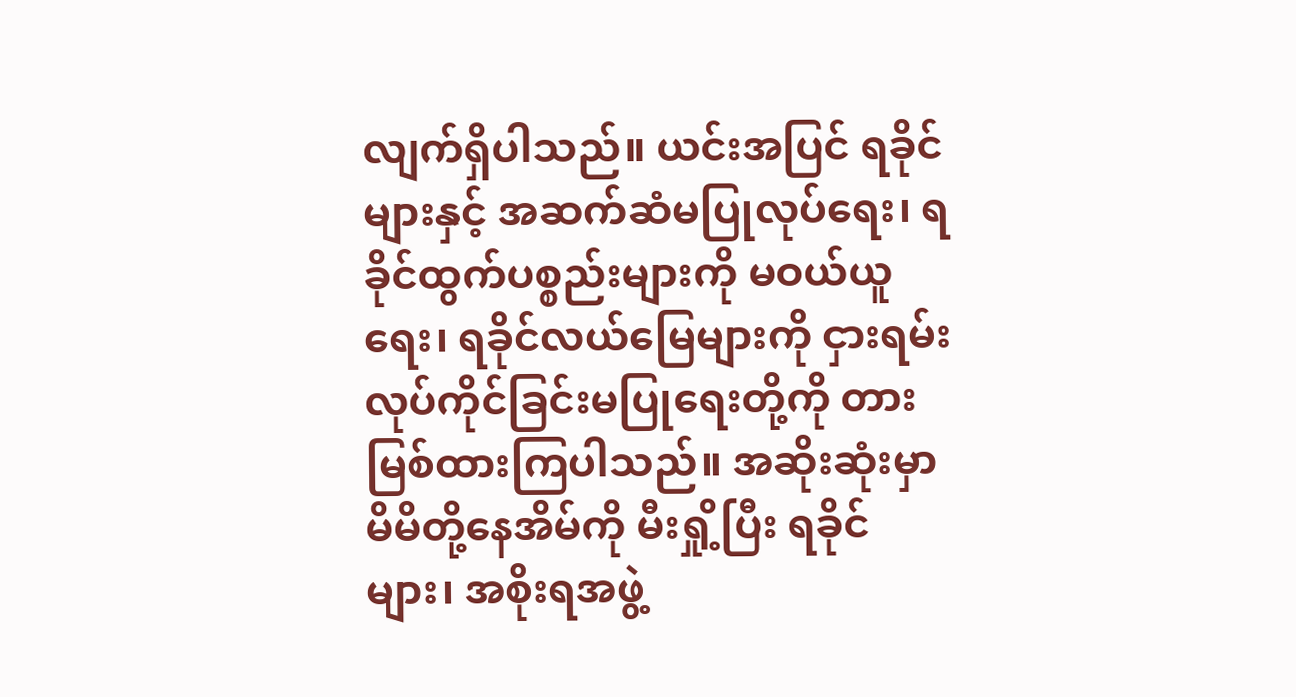လျက်ရှိပါသည်။ ယင်းအပြင် ရခိုင်များနှင့် အဆက်ဆံမပြုလုပ်ရေး၊ ရခိုင်ထွက်ပစ္စည်းများကို မဝယ်ယူရေး၊ ရခိုင်လယ်မြေများကို ငှားရမ်းလုပ်ကိုင်ခြင်းမပြုရေးတို့ကို တားမြစ်ထားကြပါသည်။ အဆိုးဆုံးမှာ မိမိတို့နေအိမ်ကို မီးရှို့ပြီး ရခိုင်များ၊ အစိုးရအဖွဲ့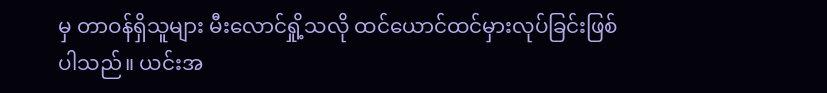မှ တာဝန်ရှိသူများ မီးလောင်ရှို့သလို ထင်ယောင်ထင်မှားလုပ်ခြင်းဖြစ်ပါသည်။ ယင်းအ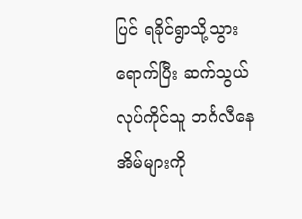ပြင် ရခိုင်ရွာသို့သွားရောက်ပြီး ဆက်သွယ်လုပ်ကိုင်သူ ဘင်္ဂလီနေအိမ်များကို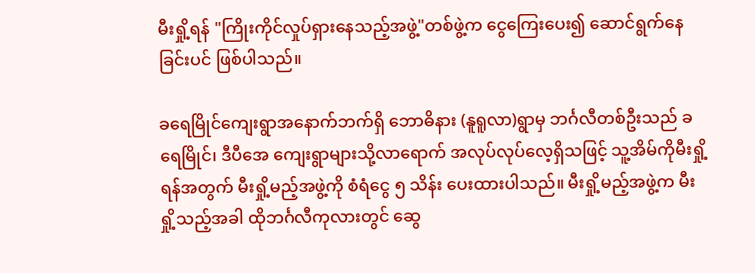မီးရှို့ရန် "ကြိုးကိုင်လှုပ်ရှားနေသည့်အဖွဲ့"တစ်ဖွဲ့က ငွေကြေးပေး၍ ဆောင်ရွက်နေခြင်းပင် ဖြစ်ပါသည်။

ခရေမြိုင်ကျေးရွာအနောက်ဘက်ရှိ ဘောဓိနား (နူရူလာ)ရွာမှ ဘင်္ဂလီတစ်ဦးသည် ခရေမြိုင်၊ ဒီပီအေ ကျေးရွာများသို့လာရောက် အလုပ်လုပ်လေ့ရှိသဖြင့် သူ့အိမ်ကိုမီးရှို့ရန်အတွက် မီးရှို့မည့်အဖွဲ့ကို စံရံငွေ ၅ သိန်း ပေးထားပါသည်။ မီးရှို့မည့်အဖွဲ့က မီးရှို့သည့်အခါ ထိုဘင်္ဂလီကုလားတွင် ဆွေ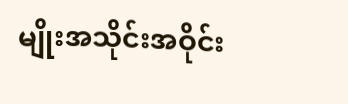မျိုးအသိုင်းအဝိုင်း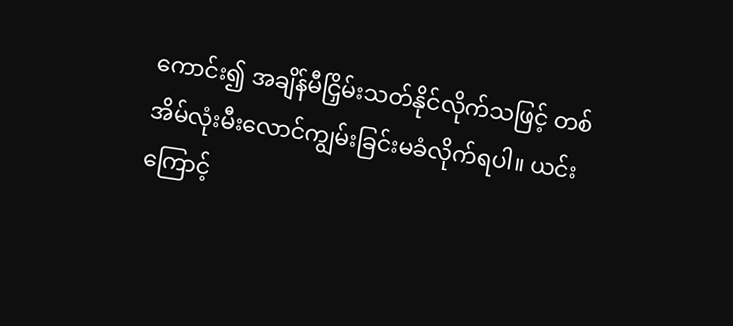ကောင်း၍ အချိန်မီငြှိမ်းသတ်နိုင်လိုက်သဖြင့် တစ်အိမ်လုံးမီးလောင်ကျွမ်းခြင်းမခံလိုက်ရပါ။ ယင်းကြောင့်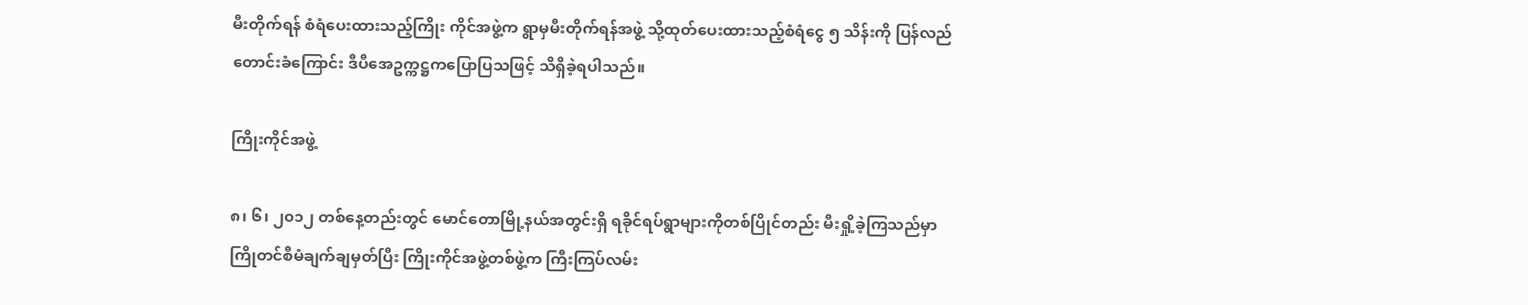မီးတိုက်ရန် စံရံပေးထားသည့်ကြိုး ကိုင်အဖွဲ့က ရွာမှမီးတိုက်ရန်အဖွဲ့ သို့ထုတ်ပေးထားသည့်စံရံငွေ ၅ သိန်းကို ပြန်လည်တောင်းခံကြောင်း ဒီပီအေဥက္ကဋ္ဌကပြောပြသဖြင့် သိရှိခဲ့ရပါသည်။

ကြိုးကိုင်အဖွဲ့

၈၊ ၆၊ ၂၀၁၂ တစ်နေ့တည်းတွင် မောင်တောမြို့နယ်အတွင်းရှိ ရခိုင်ရပ်ရွာများကိုတစ်ပြိုင်တည်း မီးရှို့ခဲ့ကြသည်မှာ ကြိုတင်စီမံချက်ချမှတ်ပြီး ကြိုးကိုင်အဖွဲ့တစ်ဖွဲ့က ကြီးကြပ်လမ်း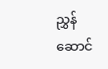ညွှန်ဆောင်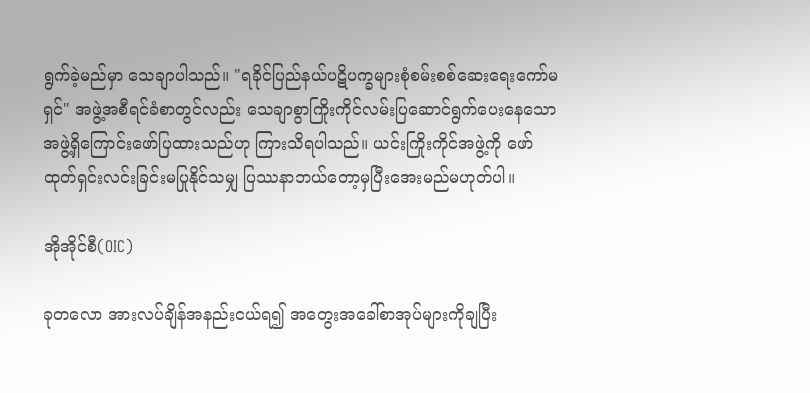ရွက်ခဲ့မည်မှာ သေချာပါသည်။ "ရခိုင်ပြည်နယ်ပဋိပက္ခများစုံစမ်းစစ်ဆေးရေးကော်မရှင်" အဖွဲ့အစီရင်ခံစာတွင်လည်း သေချာစွာကြိုးကိုင်လမ်းပြဆောင်ရွက်ပေးနေသောအဖွဲ့ရှိကြောင်းဖော်ပြထားသည်ဟု ကြားသိရပါသည်။ ယင်းကြိုးကိုင်အဖွဲ့ကို ဖော်ထုတ်ရှင်းလင်းခြင်းမပြုနိုင်သမျှ ပြဿနာဘယ်တော့မှပြီးအေးမည်မဟုတ်ပါ။

အိုအိုင်စီ(OIC)

ခုတလော အားလပ်ချိန်အနည်းငယ်ရ၍ အတွေးအခေါ်စာအုပ်များကိုချပြီး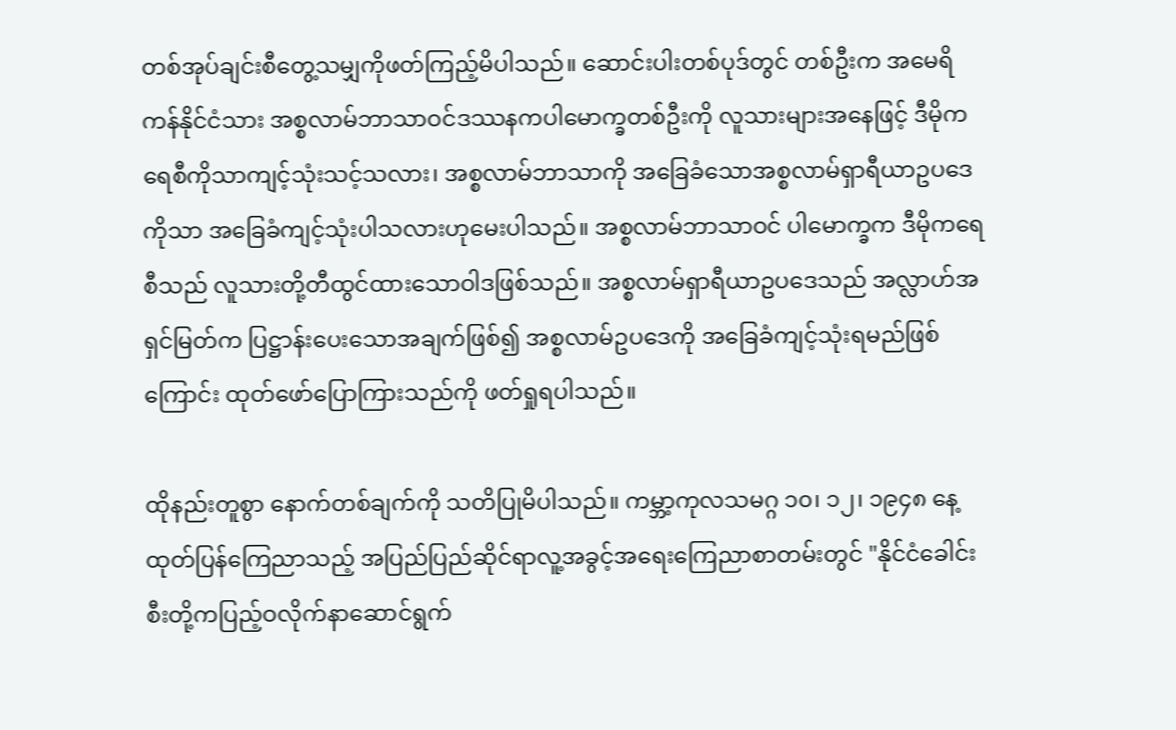တစ်အုပ်ချင်းစီတွေ့သမျှကိုဖတ်ကြည့်မိပါသည်။ ဆောင်းပါးတစ်ပုဒ်တွင် တစ်ဦးက အမေရိကန်နိုင်ငံသား အစ္စလာမ်ဘာသာဝင်ဒဿနကပါမောက္ခတစ်ဦးကို လူသားများအနေဖြင့် ဒီမိုကရေစီကိုသာကျင့်သုံးသင့်သလား၊ အစ္စလာမ်ဘာသာကို အခြေခံသောအစ္စလာမ်ရှာရီယာဥပဒေကိုသာ အခြေခံကျင့်သုံးပါသလားဟုမေးပါသည်။ အစ္စလာမ်ဘာသာဝင် ပါမောက္ခက ဒီမိုကရေစီသည် လူသားတို့တီထွင်ထားသောဝါဒဖြစ်သည်။ အစ္စလာမ်ရှာရီယာဥပဒေသည် အလ္လာဟ်အရှင်မြတ်က ပြဋ္ဌာန်းပေးသောအချက်ဖြစ်၍ အစ္စလာမ်ဥပဒေကို အခြေခံကျင့်သုံးရမည်ဖြစ်ကြောင်း ထုတ်ဖော်ပြောကြားသည်ကို ဖတ်ရှုရပါသည်။

ထိုနည်းတူစွာ နောက်တစ်ချက်ကို သတိပြုမိပါသည်။ ကမ္ဘာ့ကုလသမဂ္ဂ ၁၀၊ ၁၂၊ ၁၉၄၈ နေ့ ထုတ်ပြန်ကြေညာသည့် အပြည်ပြည်ဆိုင်ရာလူ့အခွင့်အရေးကြေညာစာတမ်းတွင် "နိုင်ငံခေါင်းစီးတို့ကပြည့်ဝလိုက်နာဆောင်ရွက်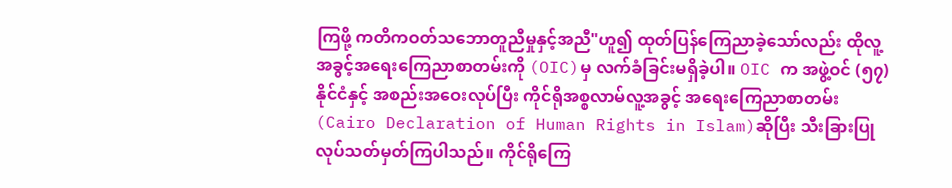ကြဖို့ ကတိကဝတ်သဘောတူညီမှုနှင့်အညီ"ဟူ၍ ထုတ်ပြန်ကြေညာခဲ့သော်လည်း ထိုလူ့အခွင့်အရေးကြေညာစာတမ်းကို (OIC)မှ လက်ခံခြင်းမရှိခဲ့ပါ။ OIC က အဖွဲ့ဝင် (၅၇)နိုင်ငံနှင့် အစည်းအဝေးလုပ်ပြီး ကိုင်ရိုအစ္စလာမ်လူ့အခွင့် အရေးကြေညာစာတမ်း (Cairo Declaration of Human Rights in Islam)ဆိုပြီး သီးခြားပြုလုပ်သတ်မှတ်ကြပါသည်။ ကိုင်ရိုကြေ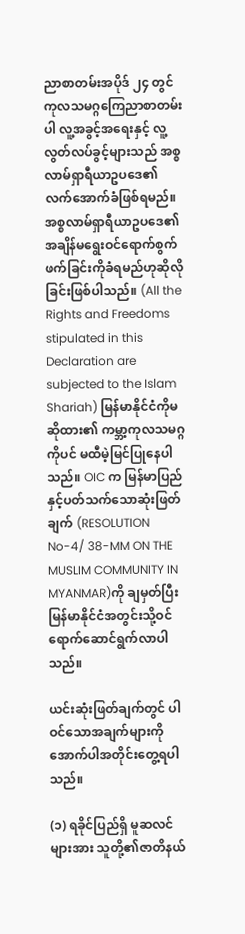ညာစာတမ်းအပိုဒ် ၂၄ တွင် ကုလသမဂ္ဂကြေညာစာတမ်းပါ လူ့အခွင့်အရေးနှင့် လူ့လွတ်လပ်ခွင့်များသည် အစ္စလာမ်ရှာရီယာဥပဒေ၏လက်အောက်ခံဖြစ်ရမည်။ အစ္စလာမ်ရှာရီယာဥပဒေ၏အချိန်မရွေးဝင်ရောက်စွက်ဖက်ခြင်းကိုခံရမည်ဟုဆိုလိုခြင်းဖြစ်ပါသည်။ (All the Rights and Freedoms stipulated in this Declaration are subjected to the Islam Shariah) မြန်မာနိုင်ငံကိုမဆိုထား၏ ကမ္ဘာ့ကုလသမဂ္ဂကိုပင် မထီမဲ့မြင်ပြုနေပါသည်။ OIC က မြန်မာပြည်နှင့်ပတ်သက်သောဆုံးဖြတ်ချက် (RESOLUTION No-4/ 38-MM ON THE MUSLIM COMMUNITY IN MYANMAR)ကို ချမှတ်ပြီး မြန်မာနိုင်ငံအတွင်းသို့ဝင်ရောက်ဆောင်ရွက်လာပါသည်။

ယင်းဆုံးဖြတ်ချက်တွင် ပါဝင်သောအချက်များကို အောက်ပါအတိုင်းတွေ့ရပါသည်။

(၁) ရခိုင်ပြည်ရှိ မူဆလင်များအား သူတို့၏ဇာတိနယ်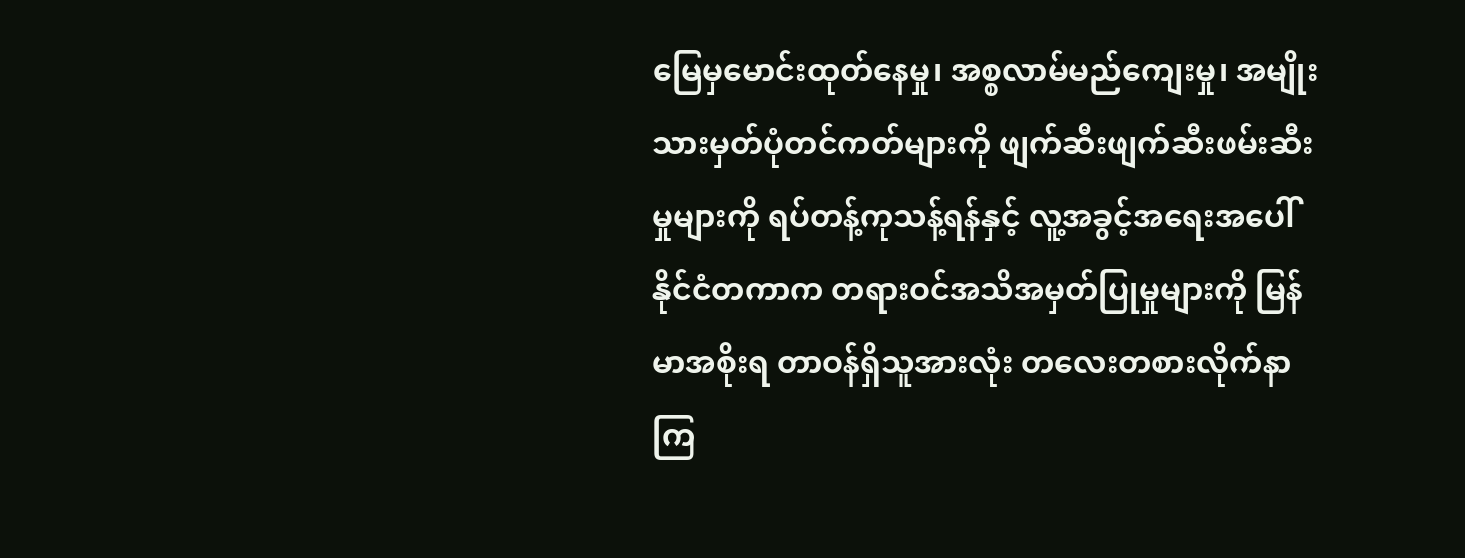မြေမှမောင်းထုတ်နေမှု၊ အစ္စလာမ်မည်ကျေးမှု၊ အမျိုးသားမှတ်ပုံတင်ကတ်များကို ဖျက်ဆီးဖျက်ဆီးဖမ်းဆီးမှုများကို ရပ်တန့်ကုသန့်ရန်နှင့် လူ့အခွင့်အရေးအပေါ် နိုင်ငံတကာက တရားဝင်အသိအမှတ်ပြုမှုများကို မြန်မာအစိုးရ တာဝန်ရှိသူအားလုံး တလေးတစားလိုက်နာကြ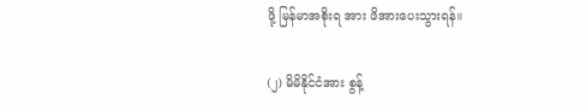ဖို့ မြန်မာအစိုးရ အား ဖိအားပေးသွားရန်။

(၂) မိမိနိုင်ငံအား စွန့်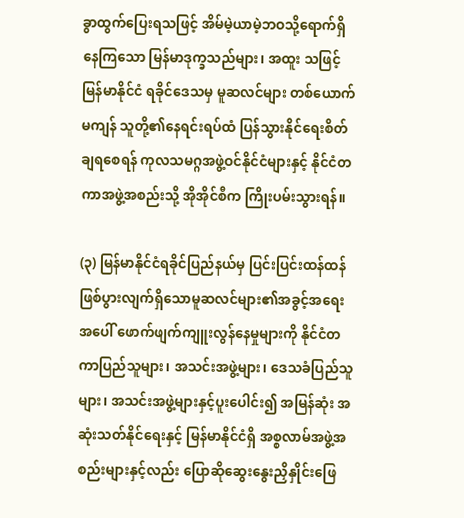ခွာထွက်ပြေးရသဖြင့် အိမ်မဲ့ယာမဲ့ဘဝသို့ရောက်ရှိနေကြသော မြန်မာဒုက္ခသည်များ၊ အထူး သဖြင့် မြန်မာနိုင်ငံ ရခိုင်ဒေသမှ မူဆလင်များ တစ်ယောက်မကျန် သူတို့၏နေရင်းရပ်ထံ ပြန်သွားနိုင်ရေးစိတ်ချရစေရန် ကုလသမဂ္ဂအဖွဲ့ဝင်နိုင်ငံများနှင့် နိုင်ငံတကာအဖွဲ့အစည်းသို့ အိုအိုင်စီက ကြိုးပမ်းသွားရန်။

(၃) မြန်မာနိုင်ငံရခိုင်ပြည်နယ်မှ ပြင်းပြင်းထန်ထန်ဖြစ်ပွားလျက်ရှိသောမူဆလင်များ၏အခွင့်အရေးအပေါ် ဖောက်ဖျက်ကျူးလွန်နေမှုများကို နိုင်ငံတကာပြည်သူများ၊ အသင်းအဖွဲ့များ၊ ဒေသခံပြည်သူများ၊ အသင်းအဖွဲ့များနှင့်ပူးပေါင်း၍ အမြန်ဆုံး အဆုံးသတ်နိုင်ရေးနှင့် မြန်မာနိုင်ငံရှိ အစ္စလာမ်အဖွဲ့အစည်းများနှင့်လည်း ပြောဆိုဆွေးနွေးညှိနှိုင်းဖြေ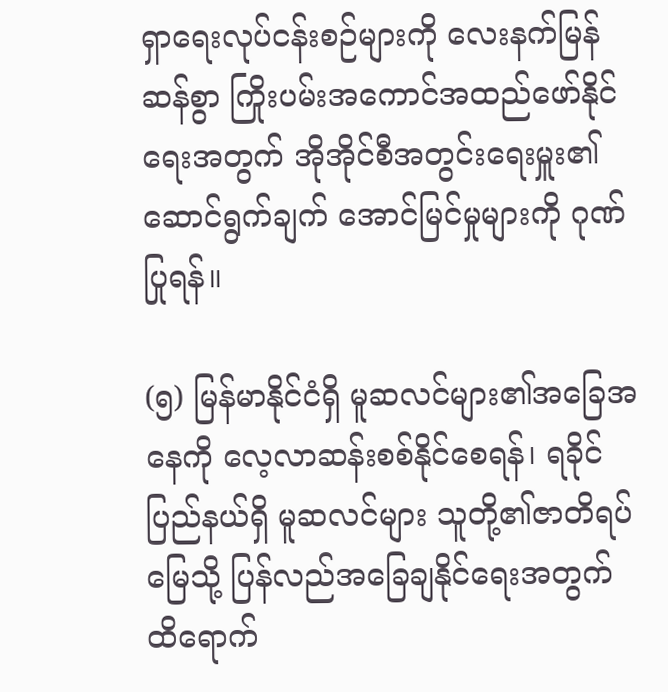ရှာရေးလုပ်ငန်းစဉ်များကို လေးနက်မြန်ဆန်စွာ ကြိုးပမ်းအကောင်အထည်ဖော်နိုင်ရေးအတွက် အိုအိုင်စီအတွင်းရေးမှူး၏ဆောင်ရွက်ချက် အောင်မြင်မှုများကို ဂုဏ်ပြုရန်။

(၅) မြန်မာနိုင်ငံရှိ မူဆလင်များ၏အခြေအနေကို လေ့လာဆန်းစစ်နိုင်စေရန်၊ ရခိုင်ပြည်နယ်ရှိ မူဆလင်များ သူတို့၏ဇာတိရပ်မြေသို့ ပြန်လည်အခြေချနိုင်ရေးအတွက် ထိရောက်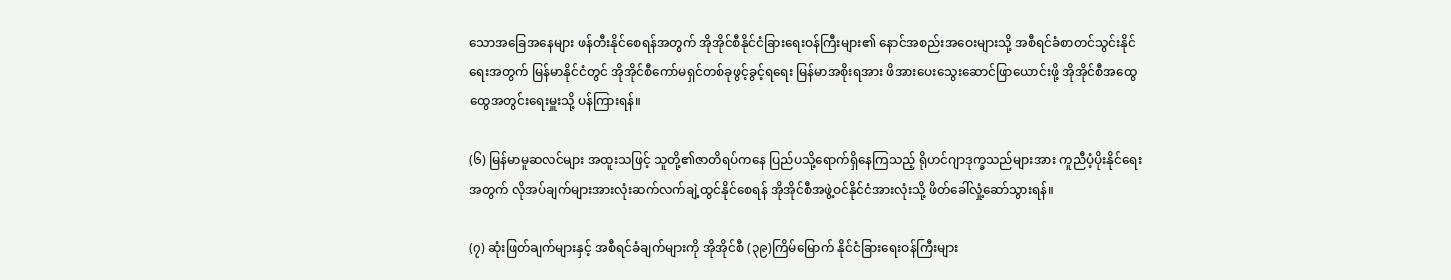သောအခြေအနေများ ဖန်တီးနိုင်စေရန်အတွက် အိုအိုင်စီနိုင်ငံခြားရေးဝန်ကြီးများ၏ နောင်အစည်းအဝေးများသို့ အစီရင်ခံစာတင်သွင်းနိုင်ရေးအတွက် မြန်မာနိုင်ငံတွင် အိုအိုင်စီကော်မရှင်တစ်ခုဖွင့်ခွင့်ရရေး မြန်မာအစိုးရအား ဖိအားပေးသွေးဆောင်ဖြာယောင်းဖို့ အိုအိုင်စီအထွေထွေအတွင်းရေးမှူးသို့ ပန်ကြားရန်။

(၆) မြန်မာမူဆလင်များ အထူးသဖြင့် သူတို့၏ဇာတိရပ်ကနေ ပြည်ပသို့ရောက်ရှိနေကြသည့် ရိုဟင်ဂျာဒုက္ခသည်များအား ကူညီပံ့ပိုးနိုင်ရေးအတွက် လိုအပ်ချက်များအားလုံးဆက်လက်ချဲ့ထွင်နိုင်စေရန် အိုအိုင်စီအဖွဲ့ဝင်နိုင်ငံအားလုံးသို့ ဖိတ်ခေါ်လှုံ့ဆော်သွားရန်။

(၇) ဆုံးဖြတ်ချက်များနှင့် အစီရင်ခံချက်များကို အိုအိုင်စီ (၃၉)ကြိမ်မြောက် နိုင်ငံခြားရေးဝန်ကြီးများ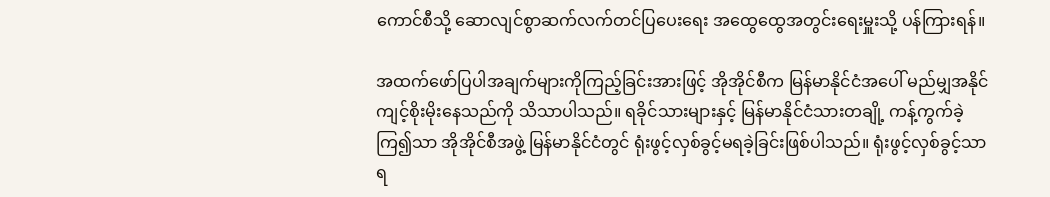ကောင်စီသို့ ဆောလျင်စွာဆက်လက်တင်ပြပေးရေး အထွေထွေအတွင်းရေးမှူးသို့ ပန်ကြားရန်။

အထက်ဖော်ပြပါအချက်များကိုကြည့်ခြင်းအားဖြင့် အိုအိုင်စီက မြန်မာနိုင်ငံအပေါ် မည်မျှအနိုင်ကျင့်စိုးမိုးနေသည်ကို သိသာပါသည်။ ရခိုင်သားများနှင့် မြန်မာနိုင်ငံသားတချို့ ကန့်ကွက်ခဲ့ကြ၍သာ အိုအိုင်စီအဖွဲ့ မြန်မာနိုင်ငံတွင် ရုံးဖွင့်လှစ်ခွင့်မရခဲ့ခြင်းဖြစ်ပါသည်။ ရုံးဖွင့်လှစ်ခွင့်သာရ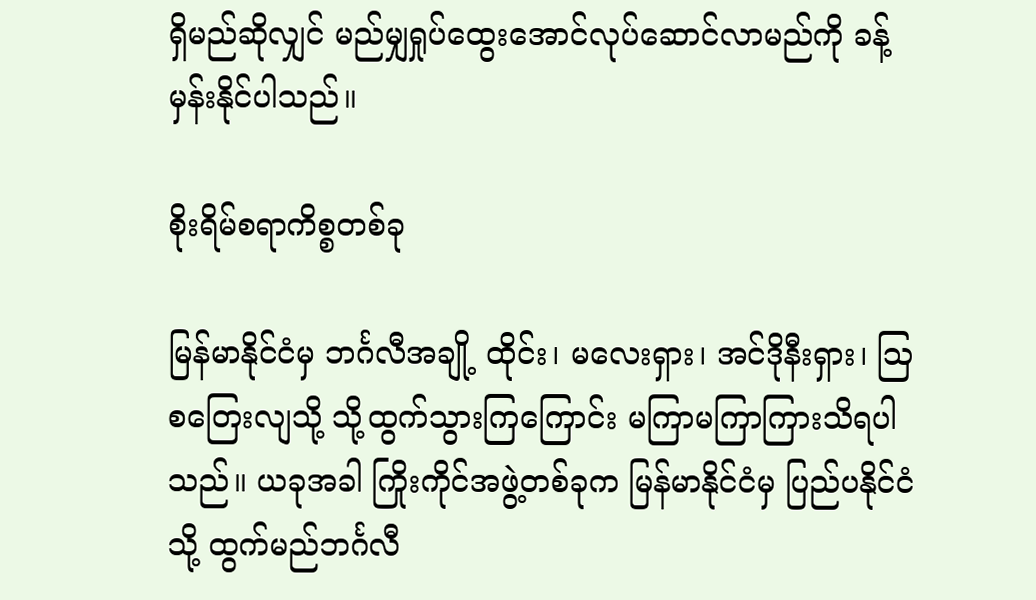ရှိမည်ဆိုလျှင် မည်မျှရှုပ်ထွေးအောင်လုပ်ဆောင်လာမည်ကို ခန့်မှန်းနိုင်ပါသည်။

စိုးရိမ်စရာကိစ္စတစ်ခု

မြန်မာနိုင်ငံမှ ဘင်္ဂလီအချို့ ထိုင်း၊ မလေးရှား၊ အင်ဒိုနီးရှား၊ ဩစတြေးလျသို့ သို့ထွက်သွားကြကြောင်း မကြာမကြာကြားသိရပါသည်။ ယခုအခါ ကြိုးကိုင်အဖွဲ့တစ်ခုက မြန်မာနိုင်ငံမှ ပြည်ပနိုင်ငံသို့ ထွက်မည်ဘင်္ဂလီ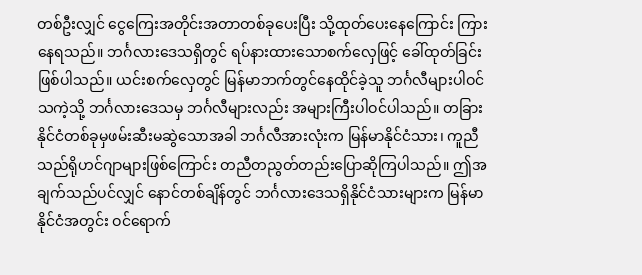တစ်ဦးလျှင် ငွေကြေးအတိုင်းအတာတစ်ခုပေးပြီး သို့ထုတ်ပေးနေကြောင်း ကြားနေရသည်။ ဘင်္ဂလားဒေသရှိတွင် ရပ်နားထားသောစက်လှေဖြင့် ခေါ်ထုတ်ခြင်းဖြစ်ပါသည်။ ယင်းစက်လှေတွင် မြန်မာဘက်တွင်နေထိုင်ခဲ့သူ ဘင်္ဂလီများပါဝင်သကဲ့သို့ ဘင်္ဂလားဒေသမှ ဘင်္ဂလီများလည်း အများကြီးပါဝင်ပါသည်။ တခြားနိုင်ငံတစ်ခုမှဖမ်းဆီးမဆွဲသောအခါ ဘင်္ဂလီအားလုံးက မြန်မာနိုင်ငံသား၊ ကူညီသည်ရိုဟင်ဂျာများဖြစ်ကြောင်း တညီတညွတ်တည်းပြောဆိုကြပါသည်။ ဤအချက်သည်ပင်လျှင် နောင်တစ်ချိန်တွင် ဘင်္ဂလားဒေသရှိနိုင်ငံသားများက မြန်မာနိုင်ငံအတွင်း ဝင်ရောက်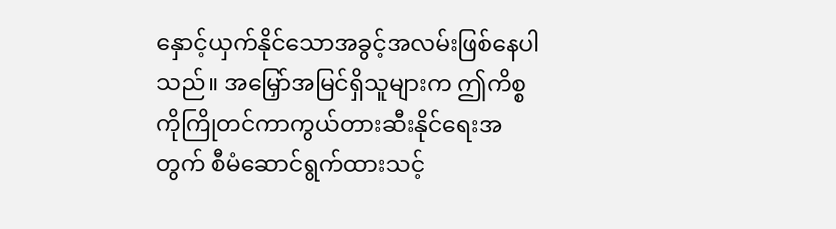နှောင့်ယှက်နိုင်သောအခွင့်အလမ်းဖြစ်နေပါသည်။ အမြှော်အမြင်ရှိသူများက ဤကိစ္စကိုကြိုတင်ကာကွယ်တားဆီးနိုင်ရေးအတွက် စီမံဆောင်ရွက်ထားသင့်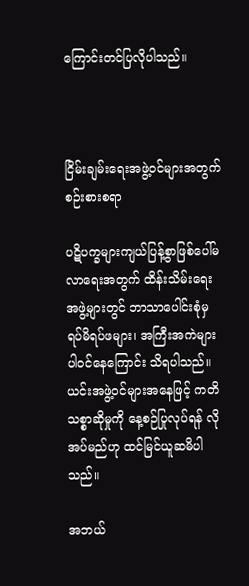ကြောင်းတင်ပြလိုပါသည်။



ငြိမ်းချမ်းရေးအဖွဲ့ဝင်များအတွက် စဉ်းစားစရာ

ပဋိပက္ခများကျယ်ပြန့်စွာဖြစ်ပေါ်မလာရေးအတွက် ထိန်းသိမ်းရေးအဖွဲ့များတွင် ဘာသာပေါင်းစုံမှ ရပ်မိရပ်ဖများ၊ အကြီးအကဲများ ပါဝင်နေကြောင်း သိရပါသည်။ ယင်းအဖွဲ့ဝင်များအနေဖြင့် ကတိသစ္စာဆိုမှုကို နေ့စဉ်ပြုလုပ်ရန် လိုအပ်မည်ဟု ထင်မြင်ယူဆမိပါသည်။

အဘယ်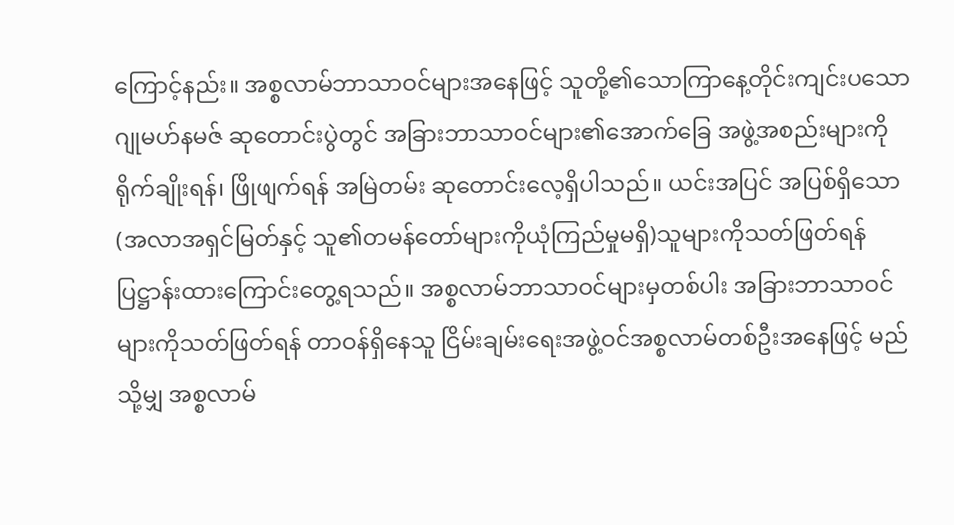ကြောင့်နည်း။ အစ္စလာမ်ဘာသာဝင်များအနေဖြင့် သူတို့၏သောကြာနေ့တိုင်းကျင်းပသော ဂျုမဟ်နမဇ် ဆုတောင်းပွဲတွင် အခြားဘာသာဝင်များ၏အောက်ခြေ အဖွဲ့အစည်းများကိုရိုက်ချိုးရန်၊ ဖြိုဖျက်ရန် အမြဲတမ်း ဆုတောင်းလေ့ရှိပါသည်။ ယင်းအပြင် အပြစ်ရှိသော (အလာအရှင်မြတ်နှင့် သူ၏တမန်တော်များကိုယုံကြည်မှုမရှိ)သူများကိုသတ်ဖြတ်ရန် ပြဋ္ဌာန်းထားကြောင်းတွေ့ရသည်။ အစ္စလာမ်ဘာသာဝင်များမှတစ်ပါး အခြားဘာသာဝင်များကိုသတ်ဖြတ်ရန် တာဝန်ရှိနေသူ ငြိမ်းချမ်းရေးအဖွဲ့ဝင်အစ္စလာမ်တစ်ဦးအနေဖြင့် မည်သို့မျှ အစ္စလာမ်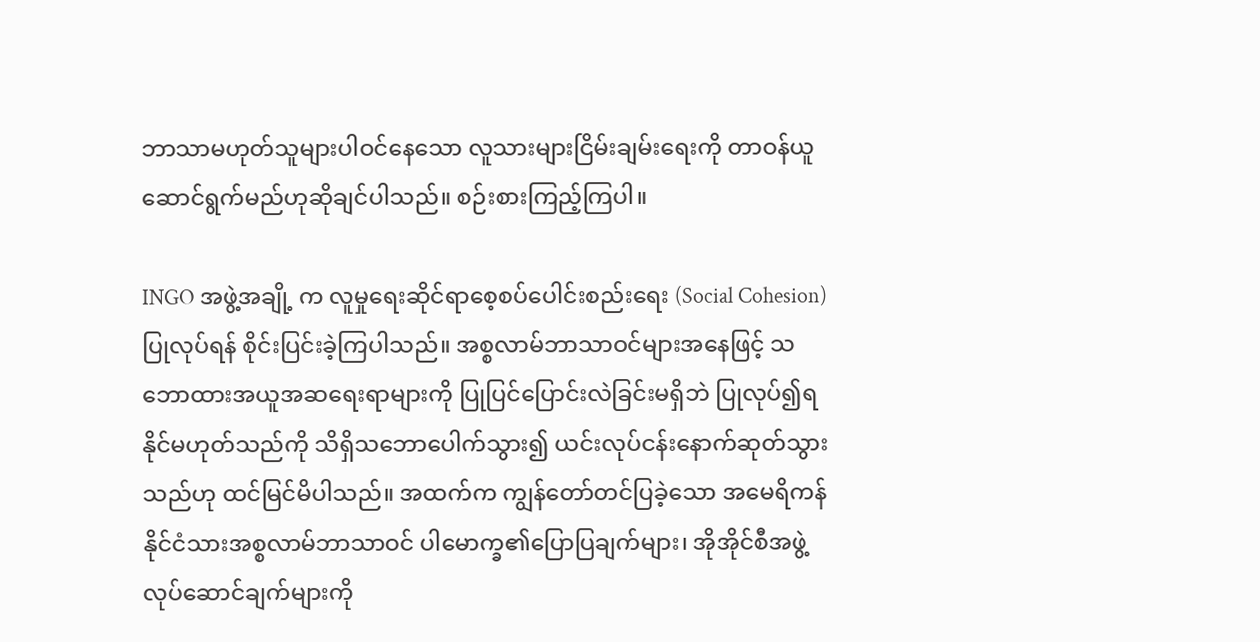ဘာသာမဟုတ်သူများပါဝင်နေသော လူသားများငြိမ်းချမ်းရေးကို တာဝန်ယူဆောင်ရွက်မည်ဟုဆိုချင်ပါသည်။ စဉ်းစားကြည့်ကြပါ။

INGO အဖွဲ့အချို့ က လူမှုရေးဆိုင်ရာစေ့စပ်ပေါင်းစည်းရေး (Social Cohesion)ပြုလုပ်ရန် စိုင်းပြင်းခဲ့ကြပါသည်။ အစ္စလာမ်ဘာသာဝင်များအနေဖြင့် သဘောထားအယူအဆရေးရာများကို ပြုပြင်ပြောင်းလဲခြင်းမရှိဘဲ ပြုလုပ်၍ရနိုင်မဟုတ်သည်ကို သိရှိသဘောပေါက်သွား၍ ယင်းလုပ်ငန်းနောက်ဆုတ်သွားသည်ဟု ထင်မြင်မိပါသည်။ အထက်က ကျွန်တော်တင်ပြခဲ့သော အမေရိကန်နိုင်ငံသားအစ္စလာမ်ဘာသာဝင် ပါမောက္ခ၏ပြောပြချက်များ၊ အိုအိုင်စီအဖွဲ့ လုပ်ဆောင်ချက်များကို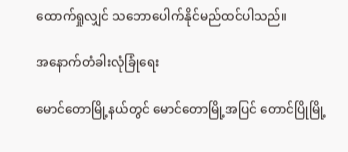ထောက်ရှုလျှင် သဘောပေါက်နိုင်မည်ထင်ပါသည်။

အနောက်တံခါးလုံခြုံရေး

မောင်တောမြို့နယ်တွင် မောင်တောမြို့အပြင် တောင်ပြိုမြို့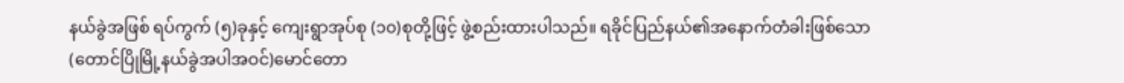နယ်ခွဲအဖြစ် ရပ်ကွက် (၅)ခုနှင့် ကျေးရွာအုပ်စု (၁၀)စုတို့ဖြင့် ဖွဲ့စည်းထားပါသည်။ ရခိုင်ပြည်နယ်၏အနောက်တံခါးဖြစ်သော (တောင်ပြိုမြို့နယ်ခွဲအပါအဝင်)မောင်တော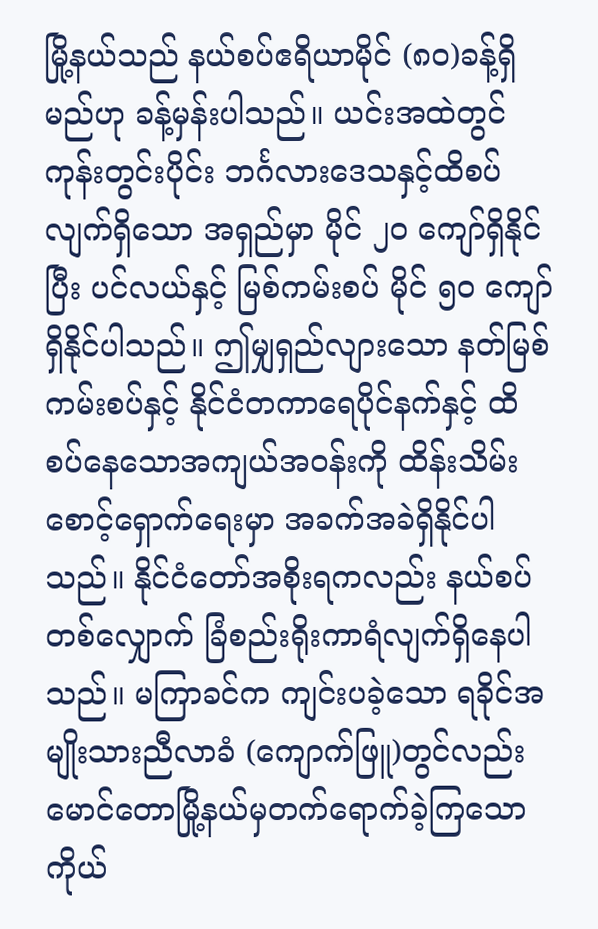မြို့နယ်သည် နယ်စပ်ဧရိယာမိုင် (၈၀)ခန့်ရှိမည်ဟု ခန့်မှန်းပါသည်။ ယင်းအထဲတွင် ကုန်းတွင်းပိုင်း ဘင်္ဂလားဒေသနှင့်ထိစပ်လျက်ရှိသော အရှည်မှာ မိုင် ၂၀ ကျော်ရှိနိုင်ပြီး ပင်လယ်နှင့် မြစ်ကမ်းစပ် မိုင် ၅၀ ကျော်ရှိနိုင်ပါသည်။ ဤမျှရှည်လျားသော နတ်မြစ်ကမ်းစပ်နှင့် နိုင်ငံတကာရေပိုင်နက်နှင့် ထိစပ်နေသောအကျယ်အဝန်းကို ထိန်းသိမ်းစောင့်ရှောက်ရေးမှာ အခက်အခဲရှိနိုင်ပါသည်။ နိုင်ငံတော်အစိုးရကလည်း နယ်စပ်တစ်လျှောက် ခြံစည်းရိုးကာရံလျက်ရှိနေပါသည်။ မကြာခင်က ကျင်းပခဲ့သော ရခိုင်အမျိုးသားညီလာခံ (ကျောက်ဖြူ)တွင်လည်း မောင်တောမြို့နယ်မှတက်ရောက်ခဲ့ကြသောကိုယ်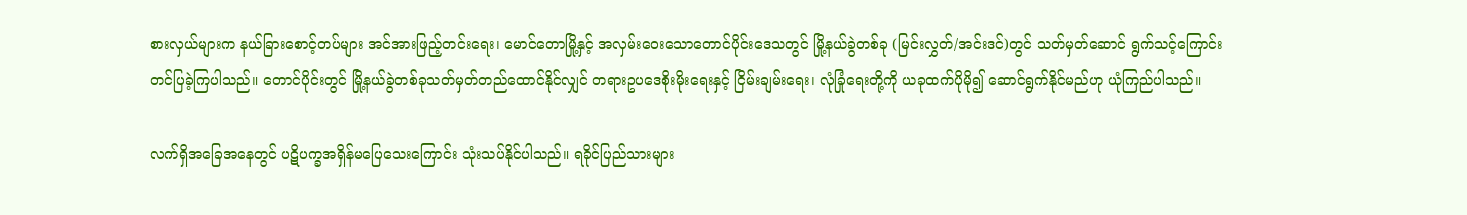စားလှယ်များက နယ်ခြားစောင့်တပ်များ အင်အားဖြည့်တင်းရေး၊ မောင်တောမြို့နှင့် အလှမ်းဝေးသောတောင်ပိုင်းဒေသတွင် မြို့နယ်ခွဲတစ်ခု (မြင်းလွှတ်/အင်းဒင်)တွင် သတ်မှတ်ဆောင် ရွက်သင့်ကြောင်းတင်ပြခဲ့ကြပါသည်။ တောင်ပိုင်းတွင် မြို့နယ်ခွဲတစ်ခုသတ်မှတ်တည်ထောင်နိုင်လျှင် တရားဥပဒေစိုးမိုးရေးနှင့် ငြိမ်းချမ်းရေး၊ လုံခြုံရေးတို့ကို ယခုထက်ပိုမို၍ ဆောင်ရွက်နိုင်မည်ဟု ယုံကြည်ပါသည်။

လက်ရှိအခြေအနေတွင် ပဋိပက္ခအရှိန်မပြေသေးကြောင်း သုံးသပ်နိုင်ပါသည်။ ရခိုင်ပြည်သားများ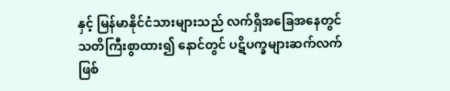နှင့် မြန်မာနိုင်ငံသားများသည် လက်ရှိအခြေအနေတွင် သတိကြီးစွာထား၍ နောင်တွင် ပဋိပက္ခများဆက်လက်ဖြစ်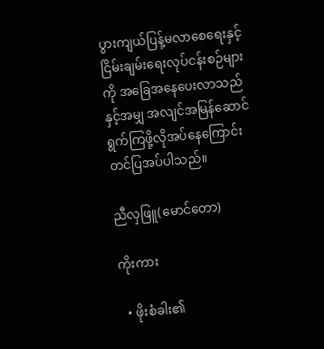ပွားကျယ်ပြန့်မလာစေရေးနှင့် ငြိမ်းချမ်းရေးလုပ်ငန်းစဉ်များကို အခြေအနေပေးလာသည်နှင့်အမျှ အလျင်အမြန်ဆောင်ရွက်ကြဖို့လိုအပ်နေကြောင်းတင်ပြအပ်ပါသည်။

ညီလှဖြူ(မောင်တော)

ကိုးကား

  • ဖိုးစံခါး၏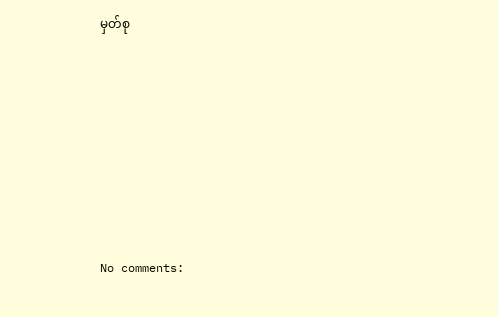မှတ်စု







No comments: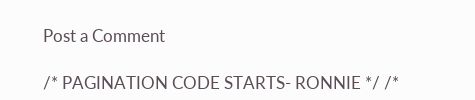Post a Comment

/* PAGINATION CODE STARTS- RONNIE */ /*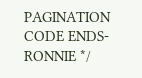PAGINATION CODE ENDS- RONNIE */